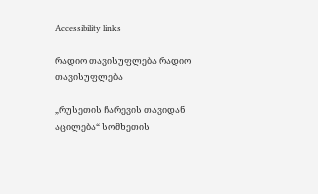Accessibility links

რადიო თავისუფლება რადიო თავისუფლება

„რუსეთის ჩარევის თავიდან აცილება“ სომხეთის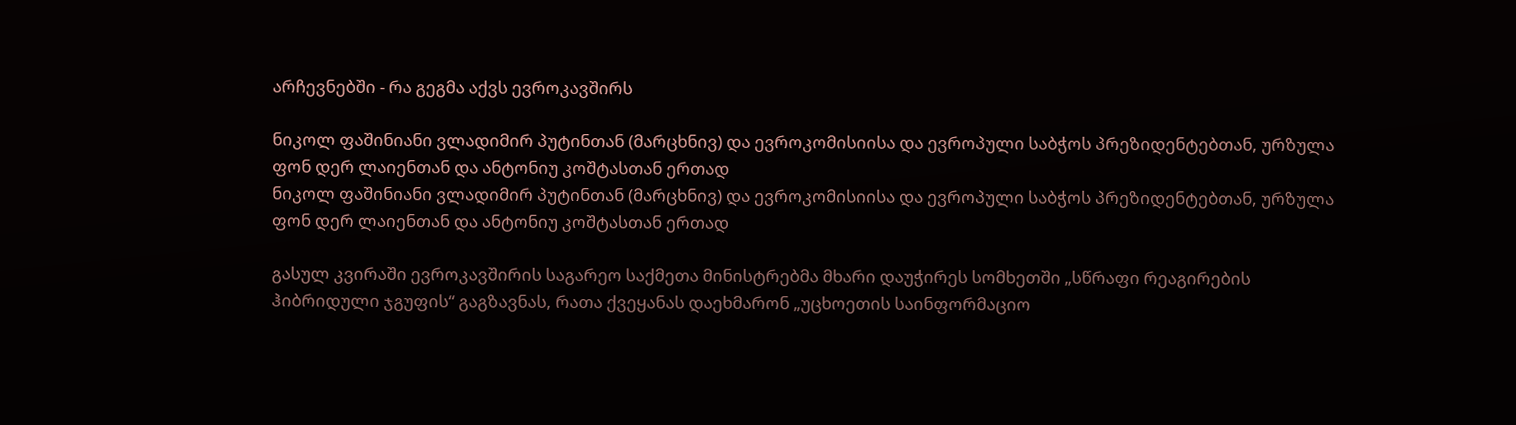არჩევნებში - რა გეგმა აქვს ევროკავშირს

ნიკოლ ფაშინიანი ვლადიმირ პუტინთან (მარცხნივ) და ევროკომისიისა და ევროპული საბჭოს პრეზიდენტებთან, ურზულა ფონ დერ ლაიენთან და ანტონიუ კოშტასთან ერთად
ნიკოლ ფაშინიანი ვლადიმირ პუტინთან (მარცხნივ) და ევროკომისიისა და ევროპული საბჭოს პრეზიდენტებთან, ურზულა ფონ დერ ლაიენთან და ანტონიუ კოშტასთან ერთად

გასულ კვირაში ევროკავშირის საგარეო საქმეთა მინისტრებმა მხარი დაუჭირეს სომხეთში „სწრაფი რეაგირების ჰიბრიდული ჯგუფის“ გაგზავნას, რათა ქვეყანას დაეხმარონ „უცხოეთის საინფორმაციო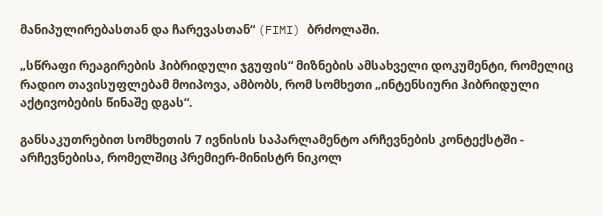მანიპულირებასთან და ჩარევასთან“ (FIMI) ბრძოლაში.

„სწრაფი რეაგირების ჰიბრიდული ჯგუფის“ მიზნების ამსახველი დოკუმენტი, რომელიც რადიო თავისუფლებამ მოიპოვა, ამბობს, რომ სომხეთი „ინტენსიური ჰიბრიდული აქტივობების წინაშე დგას“.

განსაკუთრებით სომხეთის 7 ივნისის საპარლამენტო არჩევნების კონტექსტში - არჩევნებისა, რომელშიც პრემიერ-მინისტრ ნიკოლ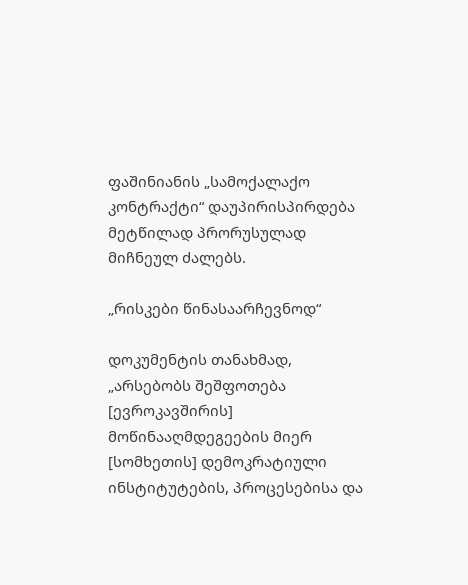ფაშინიანის „სამოქალაქო კონტრაქტი“ დაუპირისპირდება მეტწილად პრორუსულად მიჩნეულ ძალებს.

„რისკები წინასაარჩევნოდ“

დოკუმენტის თანახმად, „არსებობს შეშფოთება [ევროკავშირის] მოწინააღმდეგეების მიერ [სომხეთის] დემოკრატიული ინსტიტუტების, პროცესებისა და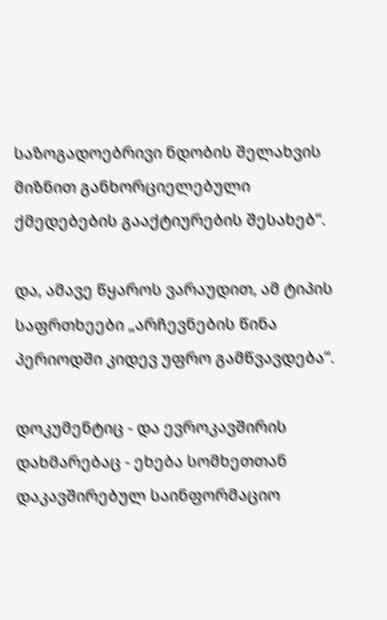საზოგადოებრივი ნდობის შელახვის მიზნით განხორციელებული ქმედებების გააქტიურების შესახებ“.

და, ამავე წყაროს ვარაუდით, ამ ტიპის საფრთხეები „არჩევნების წინა პერიოდში კიდევ უფრო გამწვავდება“.

დოკუმენტიც - და ევროკავშირის დახმარებაც - ეხება სომხეთთან დაკავშირებულ საინფორმაციო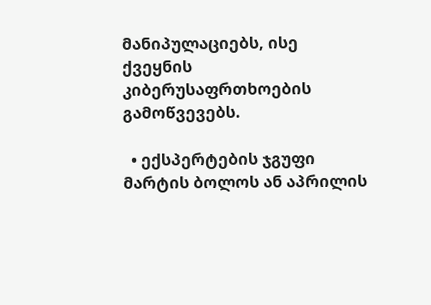მანიპულაციებს, ისე ქვეყნის კიბერუსაფრთხოების გამოწვევებს.

  • ექსპერტების ჯგუფი მარტის ბოლოს ან აპრილის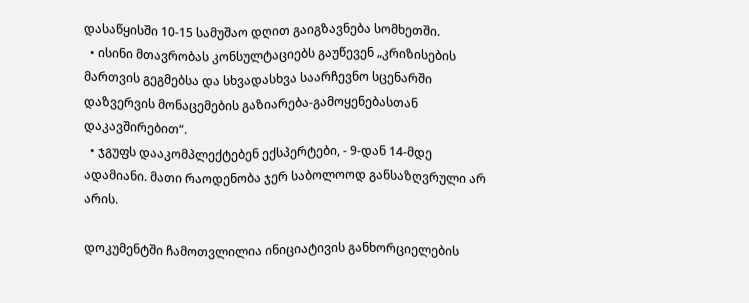დასაწყისში 10-15 სამუშაო დღით გაიგზავნება სომხეთში.
  • ისინი მთავრობას კონსულტაციებს გაუწევენ „კრიზისების მართვის გეგმებსა და სხვადასხვა საარჩევნო სცენარში დაზვერვის მონაცემების გაზიარება-გამოყენებასთან დაკავშირებით“.
  • ჯგუფს დააკომპლექტებენ ექსპერტები, - 9-დან 14-მდე ადამიანი. მათი რაოდენობა ჯერ საბოლოოდ განსაზღვრული არ არის.

დოკუმენტში ჩამოთვლილია ინიციატივის განხორციელების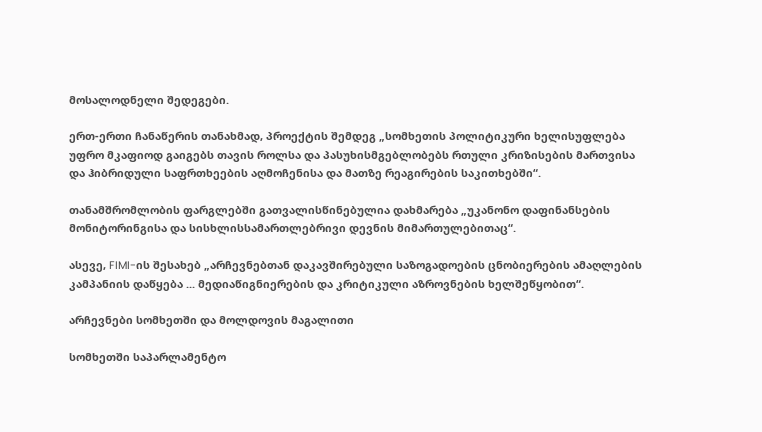მოსალოდნელი შედეგები.

ერთ-ერთი ჩანაწერის თანახმად, პროექტის შემდეგ „სომხეთის პოლიტიკური ხელისუფლება უფრო მკაფიოდ გაიგებს თავის როლსა და პასუხისმგებლობებს რთული კრიზისების მართვისა და ჰიბრიდული საფრთხეების აღმოჩენისა და მათზე რეაგირების საკითხებში“.

თანამშრომლობის ფარგლებში გათვალისწინებულია დახმარება „უკანონო დაფინანსების მონიტორინგისა და სისხლისსამართლებრივი დევნის მიმართულებითაც“.

ასევე, FIMI-ის შესახებ „არჩევნებთან დაკავშირებული საზოგადოების ცნობიერების ამაღლების კამპანიის დაწყება ... მედიაწიგნიერების და კრიტიკული აზროვნების ხელშეწყობით“.

არჩევნები სომხეთში და მოლდოვის მაგალითი

სომხეთში საპარლამენტო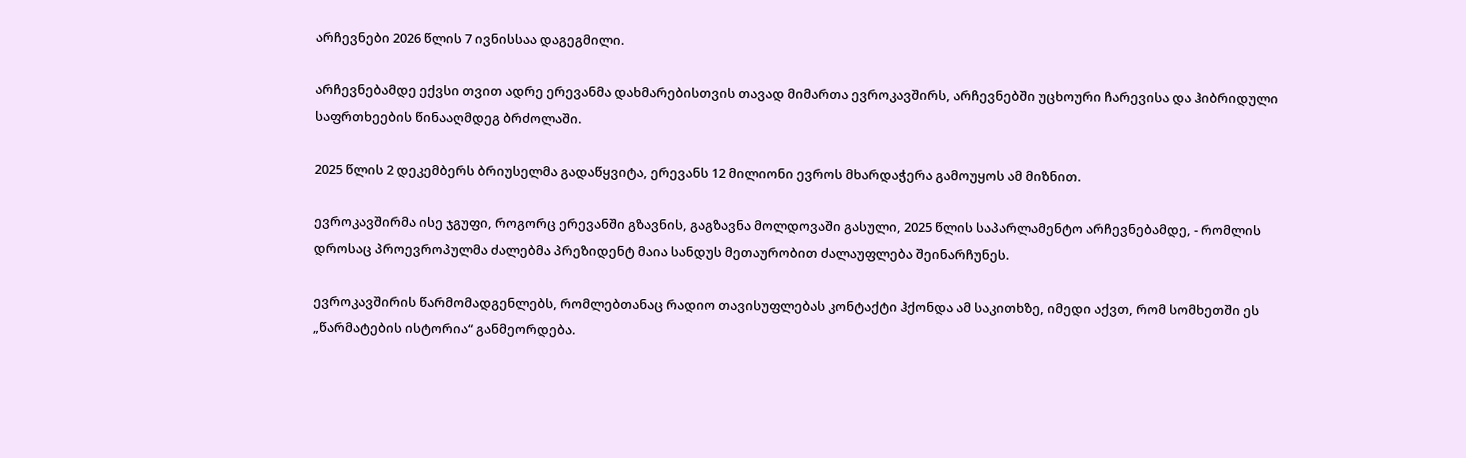არჩევნები 2026 წლის 7 ივნისსაა დაგეგმილი.

არჩევნებამდე ექვსი თვით ადრე ერევანმა დახმარებისთვის თავად მიმართა ევროკავშირს, არჩევნებში უცხოური ჩარევისა და ჰიბრიდული საფრთხეების წინააღმდეგ ბრძოლაში.

2025 წლის 2 დეკემბერს ბრიუსელმა გადაწყვიტა, ერევანს 12 მილიონი ევროს მხარდაჭერა გამოუყოს ამ მიზნით.

ევროკავშირმა ისე ჯგუფი, როგორც ერევანში გზავნის, გაგზავნა მოლდოვაში გასული, 2025 წლის საპარლამენტო არჩევნებამდე, - რომლის დროსაც პროევროპულმა ძალებმა პრეზიდენტ მაია სანდუს მეთაურობით ძალაუფლება შეინარჩუნეს.

ევროკავშირის წარმომადგენლებს, რომლებთანაც რადიო თავისუფლებას კონტაქტი ჰქონდა ამ საკითხზე, იმედი აქვთ, რომ სომხეთში ეს „წარმატების ისტორია“ განმეორდება.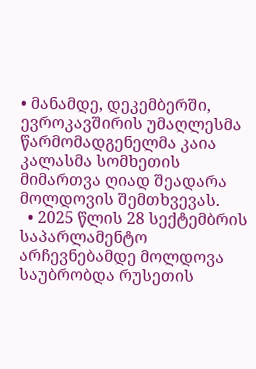• მანამდე, დეკემბერში, ევროკავშირის უმაღლესმა წარმომადგენელმა კაია კალასმა სომხეთის მიმართვა ღიად შეადარა მოლდოვის შემთხვევას.
  • 2025 წლის 28 სექტემბრის საპარლამენტო არჩევნებამდე მოლდოვა საუბრობდა რუსეთის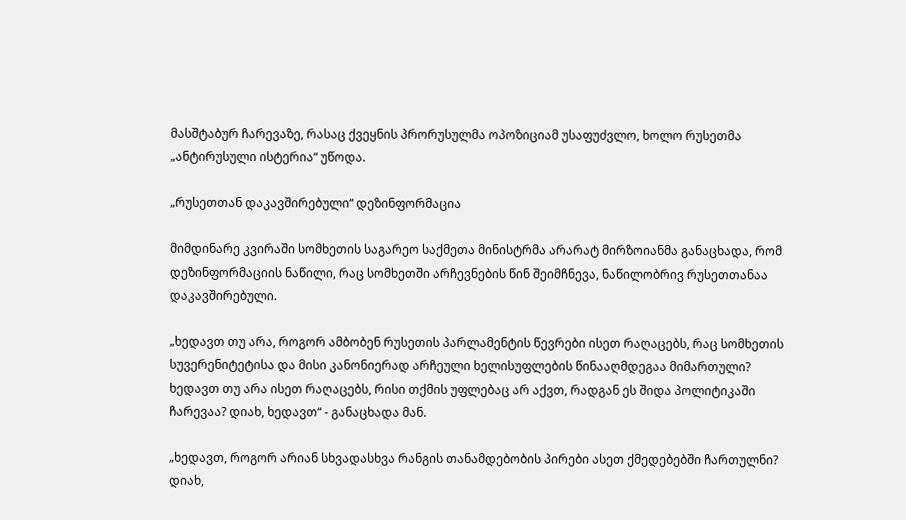მასშტაბურ ჩარევაზე, რასაც ქვეყნის პრორუსულმა ოპოზიციამ უსაფუძვლო, ხოლო რუსეთმა „ანტირუსული ისტერია“ უწოდა.

„რუსეთთან დაკავშირებული“ დეზინფორმაცია

მიმდინარე კვირაში სომხეთის საგარეო საქმეთა მინისტრმა არარატ მირზოიანმა განაცხადა, რომ დეზინფორმაციის ნაწილი, რაც სომხეთში არჩევნების წინ შეიმჩნევა, ნაწილობრივ რუსეთთანაა დაკავშირებული.

„ხედავთ თუ არა, როგორ ამბობენ რუსეთის პარლამენტის წევრები ისეთ რაღაცებს, რაც სომხეთის სუვერენიტეტისა და მისი კანონიერად არჩეული ხელისუფლების წინააღმდეგაა მიმართული? ხედავთ თუ არა ისეთ რაღაცებს, რისი თქმის უფლებაც არ აქვთ, რადგან ეს შიდა პოლიტიკაში ჩარევაა? დიახ, ხედავთ“ - განაცხადა მან.

„ხედავთ, როგორ არიან სხვადასხვა რანგის თანამდებობის პირები ასეთ ქმედებებში ჩართულნი? დიახ,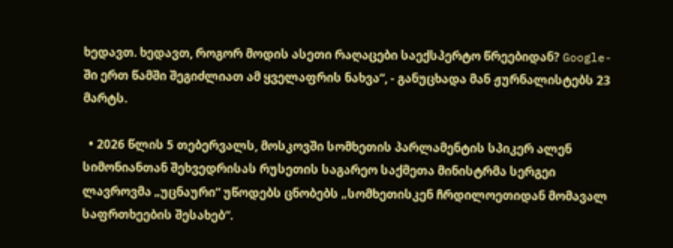ხედავთ. ხედავთ, როგორ მოდის ასეთი რაღაცები საექსპერტო წრეებიდან? Google-ში ერთ წამში შეგიძლიათ ამ ყველაფრის ნახვა“, - განუცხადა მან ჟურნალისტებს 23 მარტს.

  • 2026 წლის 5 თებერვალს, მოსკოვში სომხეთის პარლამენტის სპიკერ ალენ სიმონიანთან შეხვედრისას რუსეთის საგარეო საქმეთა მინისტრმა სერგეი ლავროვმა „უცნაური“ უწოდებს ცნობებს „სომხეთისკენ ჩრდილოეთიდან მომავალ საფრთხეების შესახებ“.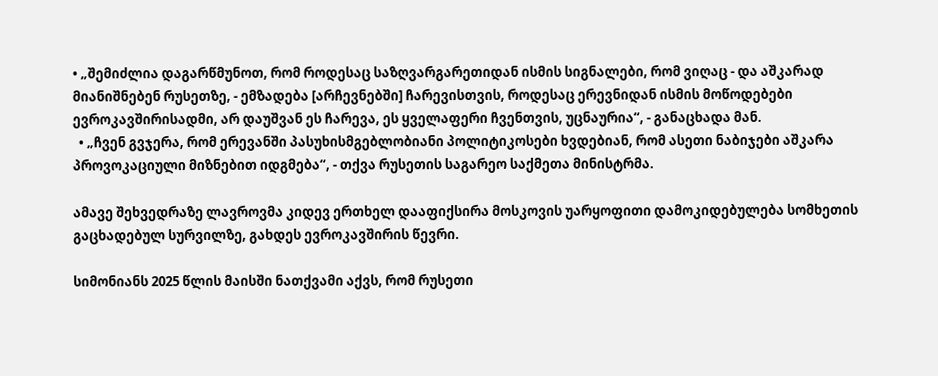• „შემიძლია დაგარწმუნოთ, რომ როდესაც საზღვარგარეთიდან ისმის სიგნალები, რომ ვიღაც - და აშკარად მიანიშნებენ რუსეთზე, - ემზადება [არჩევნებში] ჩარევისთვის, როდესაც ერევნიდან ისმის მოწოდებები ევროკავშირისადმი, არ დაუშვან ეს ჩარევა, ეს ყველაფერი ჩვენთვის, უცნაურია“, - განაცხადა მან.
  • „ჩვენ გვჯერა, რომ ერევანში პასუხისმგებლობიანი პოლიტიკოსები ხვდებიან, რომ ასეთი ნაბიჯები აშკარა პროვოკაციული მიზნებით იდგმება“, - თქვა რუსეთის საგარეო საქმეთა მინისტრმა.

ამავე შეხვედრაზე ლავროვმა კიდევ ერთხელ დააფიქსირა მოსკოვის უარყოფითი დამოკიდებულება სომხეთის გაცხადებულ სურვილზე, გახდეს ევროკავშირის წევრი.

სიმონიანს 2025 წლის მაისში ნათქვამი აქვს, რომ რუსეთი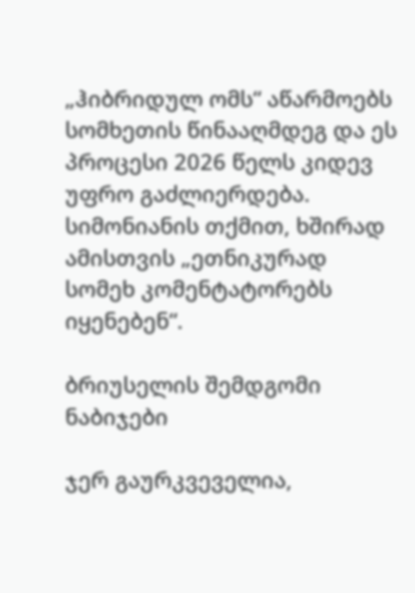„ჰიბრიდულ ომს“ აწარმოებს სომხეთის წინააღმდეგ და ეს პროცესი 2026 წელს კიდევ უფრო გაძლიერდება. სიმონიანის თქმით, ხშირად ამისთვის „ეთნიკურად სომეხ კომენტატორებს იყენებენ“.

ბრიუსელის შემდგომი ნაბიჯები

ჯერ გაურკვეველია,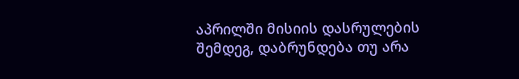აპრილში მისიის დასრულების შემდეგ, დაბრუნდება თუ არა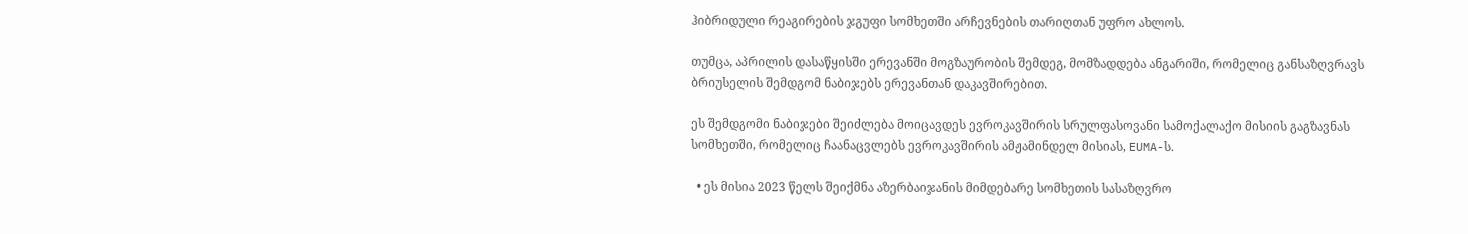ჰიბრიდული რეაგირების ჯგუფი სომხეთში არჩევნების თარიღთან უფრო ახლოს.

თუმცა, აპრილის დასაწყისში ერევანში მოგზაურობის შემდეგ, მომზადდება ანგარიში, რომელიც განსაზღვრავს ბრიუსელის შემდგომ ნაბიჯებს ერევანთან დაკავშირებით.

ეს შემდგომი ნაბიჯები შეიძლება მოიცავდეს ევროკავშირის სრულფასოვანი სამოქალაქო მისიის გაგზავნას სომხეთში, რომელიც ჩაანაცვლებს ევროკავშირის ამჟამინდელ მისიას, EUMA-ს.

  • ეს მისია 2023 წელს შეიქმნა აზერბაიჯანის მიმდებარე სომხეთის სასაზღვრო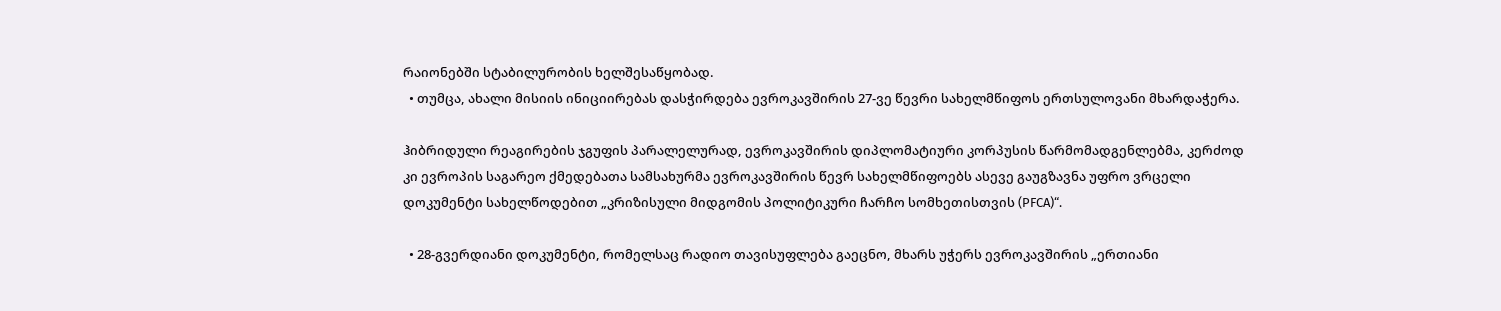რაიონებში სტაბილურობის ხელშესაწყობად.
  • თუმცა, ახალი მისიის ინიციირებას დასჭირდება ევროკავშირის 27-ვე წევრი სახელმწიფოს ერთსულოვანი მხარდაჭერა.

ჰიბრიდული რეაგირების ჯგუფის პარალელურად, ევროკავშირის დიპლომატიური კორპუსის წარმომადგენლებმა, კერძოდ კი ევროპის საგარეო ქმედებათა სამსახურმა ევროკავშირის წევრ სახელმწიფოებს ასევე გაუგზავნა უფრო ვრცელი დოკუმენტი სახელწოდებით „კრიზისული მიდგომის პოლიტიკური ჩარჩო სომხეთისთვის (PFCA)“.

  • 28-გვერდიანი დოკუმენტი, რომელსაც რადიო თავისუფლება გაეცნო, მხარს უჭერს ევროკავშირის „ერთიანი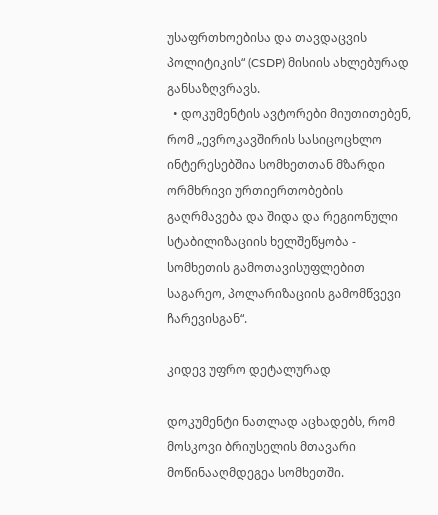უსაფრთხოებისა და თავდაცვის პოლიტიკის“ (CSDP) მისიის ახლებურად განსაზღვრავს.
  • დოკუმენტის ავტორები მიუთითებენ, რომ „ევროკავშირის სასიცოცხლო ინტერესებშია სომხეთთან მზარდი ორმხრივი ურთიერთობების გაღრმავება და შიდა და რეგიონული სტაბილიზაციის ხელშეწყობა - სომხეთის გამოთავისუფლებით საგარეო, პოლარიზაციის გამომწვევი ჩარევისგან“.

კიდევ უფრო დეტალურად

დოკუმენტი ნათლად აცხადებს, რომ მოსკოვი ბრიუსელის მთავარი მოწინააღმდეგეა სომხეთში.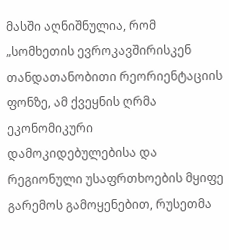მასში აღნიშნულია, რომ „სომხეთის ევროკავშირისკენ თანდათანობითი რეორიენტაციის ფონზე, ამ ქვეყნის ღრმა ეკონომიკური დამოკიდებულებისა და რეგიონული უსაფრთხოების მყიფე გარემოს გამოყენებით, რუსეთმა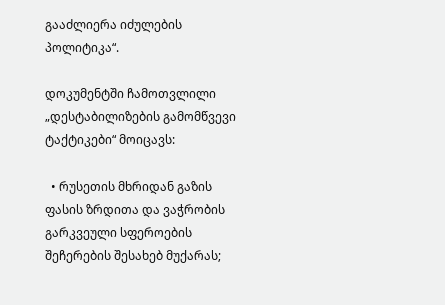გააძლიერა იძულების პოლიტიკა“.

დოკუმენტში ჩამოთვლილი „დესტაბილიზების გამომწვევი ტაქტიკები“ მოიცავს:

  • რუსეთის მხრიდან გაზის ფასის ზრდითა და ვაჭრობის გარკვეული სფეროების შეჩერების შესახებ მუქარას;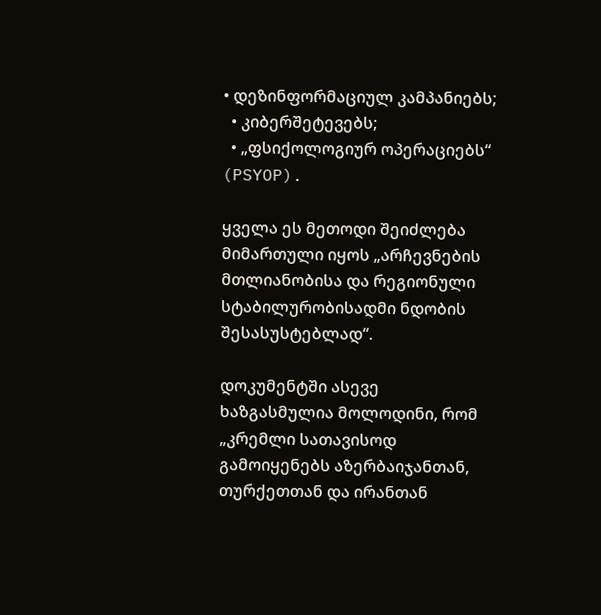• დეზინფორმაციულ კამპანიებს;
  • კიბერშეტევებს;
  • „ფსიქოლოგიურ ოპერაციებს“ (PSYOP).

ყველა ეს მეთოდი შეიძლება მიმართული იყოს „არჩევნების მთლიანობისა და რეგიონული სტაბილურობისადმი ნდობის შესასუსტებლად“.

დოკუმენტში ასევე ხაზგასმულია მოლოდინი, რომ „კრემლი სათავისოდ გამოიყენებს აზერბაიჯანთან, თურქეთთან და ირანთან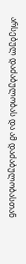არსებულ დაძაბულობას და ამ დაძაბულობასთან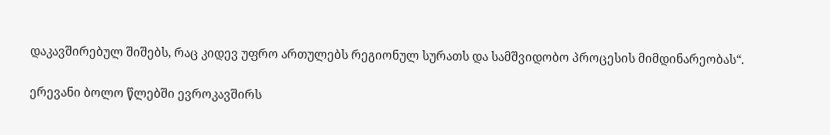დაკავშირებულ შიშებს, რაც კიდევ უფრო ართულებს რეგიონულ სურათს და სამშვიდობო პროცესის მიმდინარეობას“.

ერევანი ბოლო წლებში ევროკავშირს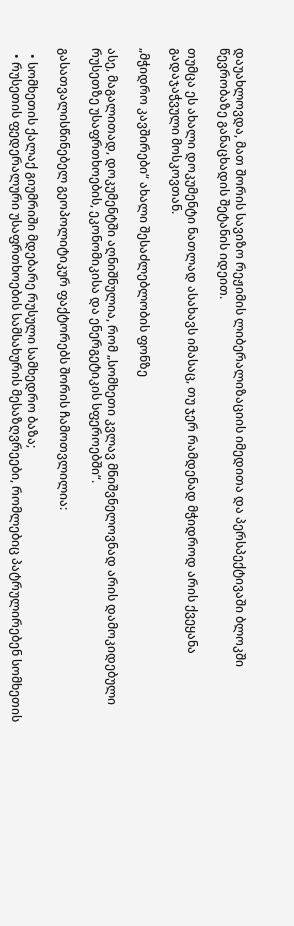დაუახლოვდა, მათ შორის სავიზო რეჟიმის ლიბერალიზაციის იმედითა და პერსპექტივაში ბლოკში წევრობაზე განაცხადის შეტანის იდეით.

თუმცა ეს ახალი დოკუმენტი ნათლად ასახავს იმასაც, თუ ჯერ რამდენად მჭიდროდ არის ქვეყანა გადაჯაჭვული მოსკოვთან.

„მჭიდრო კავშირები“ ახალი შესაძლებლობის ფონზე

ასე, მაგალითად, დოკუმენტში აღნიშნულია, რომ „სომხეთი კვლავ მნიშვნელოვნად არის დამოკიდებული რუსეთზე უსაფრთხოების, ეკონომიკისა და ენერგეტიკის სფეროებში“.

გასათვალისწინებელ გეოპოლიტიკურ ფაქტორებს შორის ჩამოთვლილია:

  • სომხეთის ქალაქ გიუმრიში მდებარე რუსული სამხედრო ბაზა;
  • რუსეთის ფედერალური უსაფრთხოების სამსახურის მესაზღვრეები, რომლებიც პატრულირებენ სომხეთის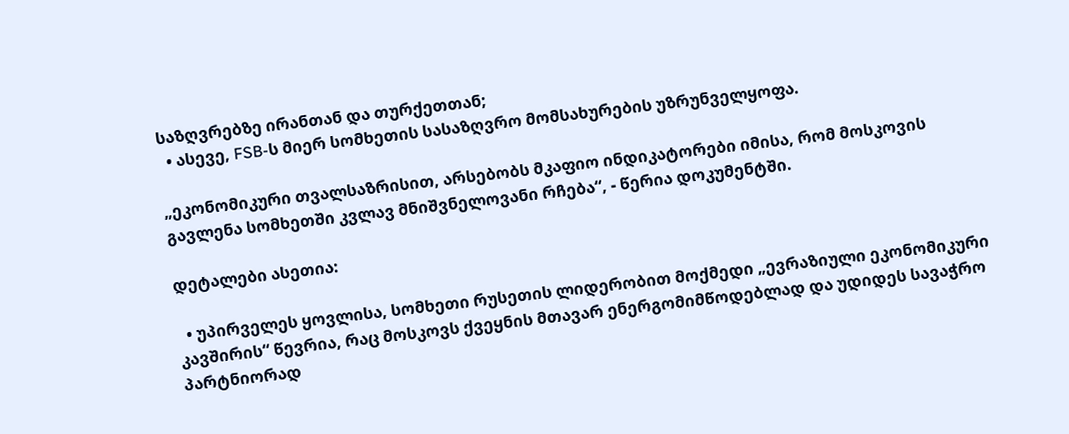საზღვრებზე ირანთან და თურქეთთან;
  • ასევე, FSB-ს მიერ სომხეთის სასაზღვრო მომსახურების უზრუნველყოფა.

„ეკონომიკური თვალსაზრისით, არსებობს მკაფიო ინდიკატორები იმისა, რომ მოსკოვის გავლენა სომხეთში კვლავ მნიშვნელოვანი რჩება“, - წერია დოკუმენტში.

დეტალები ასეთია:

  • უპირველეს ყოვლისა, სომხეთი რუსეთის ლიდერობით მოქმედი „ევრაზიული ეკონომიკური კავშირის“ წევრია, რაც მოსკოვს ქვეყნის მთავარ ენერგომიმწოდებლად და უდიდეს სავაჭრო პარტნიორად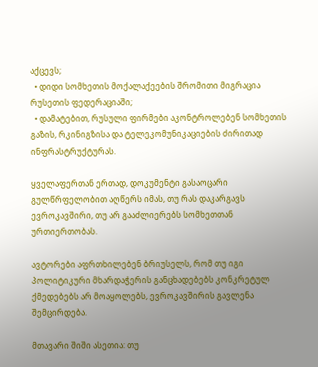აქცევს;
  • დიდი სომხეთის მოქალაქეების შრომითი მიგრაცია რუსეთის ფედერაციაში;
  • დამატებით, რუსული ფირმები აკონტროლებენ სომხეთის გაზის, რკინიგზისა და ტელეკომუნიკაციების ძირითად ინფრასტრუქტურას.

ყველაფერთან ერთად, დოკუმენტი გასაოცარი გულწრფელობით აღწერს იმას, თუ რას დაკარგავს ევროკავშირი, თუ არ გააძლიერებს სომხეთთან ურთიერთობას.

ავტორები აფრთხილებენ ბრიუსელს, რომ თუ იგი პოლიტიკური მხარდაჭერის განცხადებებს კონკრეტულ ქმედებებს არ მოაყოლებს, ევროკავშირის გავლენა შემცირდება.

მთავარი შიში ასეთია: თუ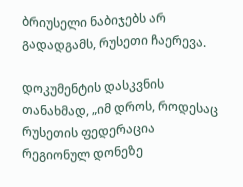ბრიუსელი ნაბიჯებს არ გადადგამს, რუსეთი ჩაერევა.

დოკუმენტის დასკვნის თანახმად, „იმ დროს, როდესაც რუსეთის ფედერაცია რეგიონულ დონეზე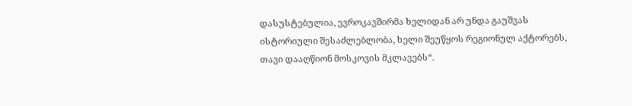დასუსტებულია, ევროკავშირმა ხელიდან არ უნდა გაუშვას ისტორიული შესაძლებლობა, ხელი შეუწყოს რეგიონულ აქტორებს, თავი დააღწიონ მოსკოვის მკლავებს“.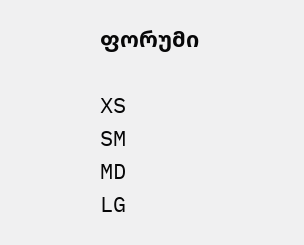ფორუმი

XS
SM
MD
LG